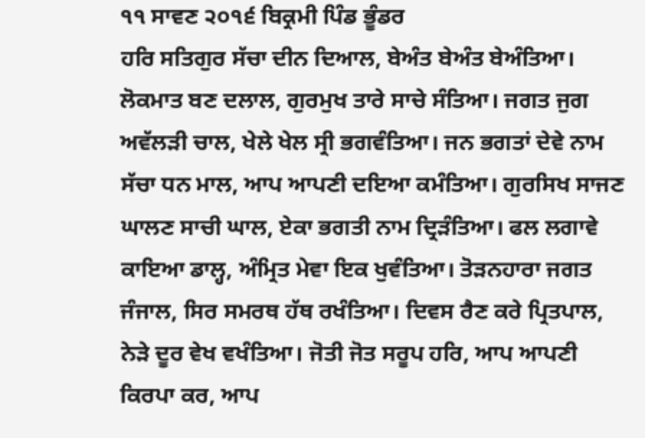੧੧ ਸਾਵਣ ੨੦੧੬ ਬਿਕ੍ਰਮੀ ਪਿੰਡ ਭੂੰਡਰ
ਹਰਿ ਸਤਿਗੁਰ ਸੱਚਾ ਦੀਨ ਦਿਆਲ, ਬੇਅੰਤ ਬੇਅੰਤ ਬੇਅੰਤਿਆ। ਲੋਕਮਾਤ ਬਣ ਦਲਾਲ, ਗੁਰਮੁਖ ਤਾਰੇ ਸਾਚੇ ਸੰਤਿਆ। ਜਗਤ ਜੁਗ ਅਵੱਲੜੀ ਚਾਲ, ਖੇਲੇ ਖੇਲ ਸ੍ਰੀ ਭਗਵੰਤਿਆ। ਜਨ ਭਗਤਾਂ ਦੇਵੇ ਨਾਮ ਸੱਚਾ ਧਨ ਮਾਲ, ਆਪ ਆਪਣੀ ਦਇਆ ਕਮੰਤਿਆ। ਗੁਰਸਿਖ ਸਾਜਣ ਘਾਲਣ ਸਾਚੀ ਘਾਲ, ਏਕਾ ਭਗਤੀ ਨਾਮ ਦ੍ਰਿੜੰਤਿਆ। ਫਲ ਲਗਾਵੇ ਕਾਇਆ ਡਾਲ੍ਹ, ਅੰਮ੍ਰਿਤ ਮੇਵਾ ਇਕ ਖੁਵੰਤਿਆ। ਤੋੜਨਹਾਰਾ ਜਗਤ ਜੰਜਾਲ, ਸਿਰ ਸਮਰਥ ਹੱਥ ਰਖੰਤਿਆ। ਦਿਵਸ ਰੈਣ ਕਰੇ ਪ੍ਰਿਤਪਾਲ, ਨੇੜੇ ਦੂਰ ਵੇਖ ਵਖੰਤਿਆ। ਜੋਤੀ ਜੋਤ ਸਰੂਪ ਹਰਿ, ਆਪ ਆਪਣੀ ਕਿਰਪਾ ਕਰ, ਆਪ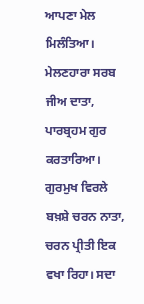ਆਪਣਾ ਮੇਲ ਮਿਲੰਤਿਆ। ਮੇਲਣਹਾਰਾ ਸਰਬ ਜੀਅ ਦਾਤਾ, ਪਾਰਬ੍ਰਹਮ ਗੁਰ ਕਰਤਾਰਿਆ। ਗੁਰਮੁਖ ਵਿਰਲੇ ਬਖ਼ਸ਼ੇ ਚਰਨ ਨਾਤਾ, ਚਰਨ ਪ੍ਰੀਤੀ ਇਕ ਵਖਾ ਰਿਹਾ। ਸਦਾ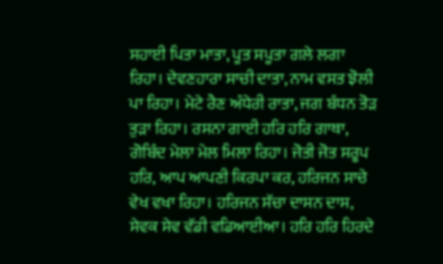ਸਹਾਈ ਪਿਤਾ ਮਾਤਾ, ਪੂਤ ਸਪੂਤਾ ਗਲੇ ਲਗਾ ਰਿਹਾ। ਦੇਵਣਹਾਰਾ ਸਾਚੀ ਦਾਤਾ, ਨਾਮ ਵਸਤ ਝੋਲੀ ਪਾ ਰਿਹਾ। ਮੇਟੇ ਰੈਣ ਅੰਧੇਰੀ ਰਾਤਾ, ਜਗ ਬੰਧਨ ਤੋੜ ਤੁੜਾ ਰਿਹਾ। ਰਸਨਾ ਗਾਈ ਹਰਿ ਹਰਿ ਗਾਥਾ, ਗੋਬਿੰਦ ਮੇਲਾ ਮੇਲ ਮਿਲਾ ਰਿਹਾ। ਜੋਤੀ ਜੋਤ ਸਰੂਪ ਹਰਿ, ਆਪ ਆਪਣੀ ਕਿਰਪਾ ਕਰ, ਹਰਿਜਨ ਸਾਚੇ ਵੇਖ ਵਖਾ ਰਿਹਾ। ਹਰਿਜਨ ਸੱਚਾ ਦਾਸਨ ਦਾਸ, ਸੇਵਕ ਸੇਵ ਵੱਡੀ ਵਡਿਆਈਆ। ਹਰਿ ਹਰਿ ਹਿਰਦੇ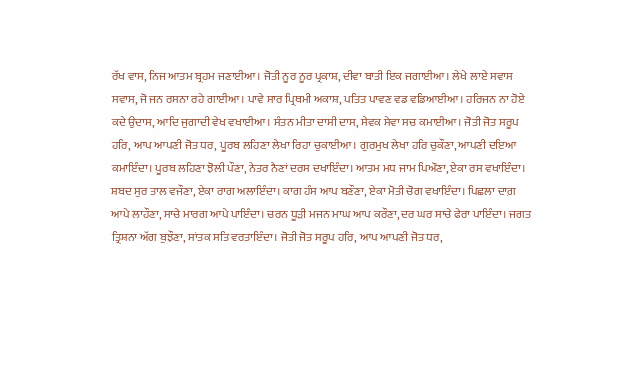ਰੱਖ ਵਾਸ, ਨਿਜ ਆਤਮ ਬ੍ਰਹਮ ਜਣਾਈਆ। ਜੋਤੀ ਨੂਰ ਨੂਰ ਪ੍ਰਕਾਸ਼, ਦੀਵਾ ਬਾਤੀ ਇਕ ਜਗਾਈਆ। ਲੇਖੇ ਲਾਏ ਸਵਾਸ ਸਵਾਸ, ਜੋ ਜਨ ਰਸਨਾ ਰਹੇ ਗਾਈਆ। ਪਾਵੇ ਸਾਰ ਪ੍ਰਿਥਮੀ ਅਕਾਸ਼, ਪਤਿਤ ਪਾਵਣ ਵਡ ਵਡਿਆਈਆ। ਹਰਿਜਨ ਨਾ ਹੋਏ ਕਦੇ ਉਦਾਸ, ਆਦਿ ਜੁਗਾਦੀ ਵੇਖ ਵਖਾਈਆ। ਸੰਤਨ ਮੀਤਾ ਦਾਸੀ ਦਾਸ, ਸੇਵਕ ਸੇਵਾ ਸਚ ਕਮਾਈਆ। ਜੋਤੀ ਜੋਤ ਸਰੂਪ ਹਰਿ, ਆਪ ਆਪਣੀ ਜੋਤ ਧਰ, ਪੂਰਬ ਲਹਿਣਾ ਲੇਖਾ ਰਿਹਾ ਚੁਕਾਈਆ। ਗੁਰਮੁਖ ਲੇਖਾ ਹਰਿ ਚੁਕੌਣਾ, ਆਪਣੀ ਦਇਆ ਕਮਾਇੰਦਾ। ਪੂਰਬ ਲਹਿਣਾ ਝੋਲੀ ਪੌਣਾ, ਨੇਤਰ ਨੈਣਾਂ ਦਰਸ ਦਖਾਇੰਦਾ। ਆਤਮ ਮਧ ਜਾਮ ਪਿਔਣਾ, ਏਕਾ ਰਸ ਵਖਾਇੰਦਾ। ਸ਼ਬਦ ਸੁਰ ਤਾਲ ਵਜੌਣਾ, ਏਕਾ ਰਾਗ ਅਲਾਇੰਦਾ। ਕਾਗ ਹੰਸ ਆਪ ਬਣੌਣਾ, ਏਕਾ ਮੋਤੀ ਚੋਗ ਵਖਾਇੰਦਾ। ਪਿਛਲਾ ਦਾਗ਼ ਆਪੇ ਲਾਹੌਣਾ, ਸਾਚੇ ਮਾਰਗ ਆਪੇ ਪਾਇੰਦਾ। ਚਰਨ ਧੂੜੀ ਮਜਨ ਮਾਘ ਆਪ ਕਰੌਣਾ, ਦਰ ਘਰ ਸਾਚੇ ਫੇਰਾ ਪਾਇੰਦਾ। ਜਗਤ ਤ੍ਰਿਸ਼ਨਾ ਅੱਗ ਬੁਝੌਣਾ, ਸਾਂਤਕ ਸਤਿ ਵਰਤਾਇੰਦਾ। ਜੋਤੀ ਜੋਤ ਸਰੂਪ ਹਰਿ, ਆਪ ਆਪਣੀ ਜੋਤ ਧਰ,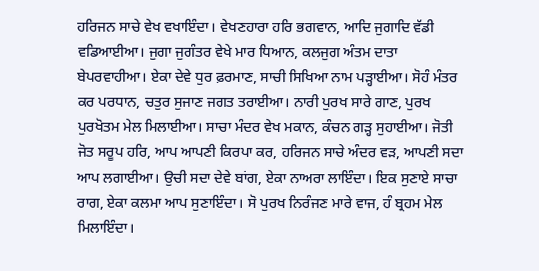ਹਰਿਜਨ ਸਾਚੇ ਵੇਖ ਵਖਾਇੰਦਾ। ਵੇਖਣਹਾਰਾ ਹਰਿ ਭਗਵਾਨ, ਆਦਿ ਜੁਗਾਦਿ ਵੱਡੀ ਵਡਿਆਈਆ। ਜੁਗਾ ਜੁਗੰਤਰ ਵੇਖੇ ਮਾਰ ਧਿਆਨ, ਕਲਜੁਗ ਅੰਤਮ ਦਾਤਾ ਬੇਪਰਵਾਹੀਆ। ਏਕਾ ਦੇਵੇ ਧੁਰ ਫ਼ਰਮਾਣ, ਸਾਚੀ ਸਿਖਿਆ ਨਾਮ ਪੜ੍ਹਾਈਆ। ਸੋਹੰ ਮੰਤਰ ਕਰ ਪਰਧਾਨ, ਚਤੁਰ ਸੁਜਾਣ ਜਗਤ ਤਰਾਈਆ। ਨਾਰੀ ਪੁਰਖ ਸਾਰੇ ਗਾਣ, ਪੁਰਖ ਪੁਰਖੋਤਮ ਮੇਲ ਮਿਲਾਈਆ। ਸਾਚਾ ਮੰਦਰ ਵੇਖ ਮਕਾਨ, ਕੰਚਨ ਗੜ੍ਹ ਸੁਹਾਈਆ। ਜੋਤੀ ਜੋਤ ਸਰੂਪ ਹਰਿ, ਆਪ ਆਪਣੀ ਕਿਰਪਾ ਕਰ, ਹਰਿਜਨ ਸਾਚੇ ਅੰਦਰ ਵੜ, ਆਪਣੀ ਸਦਾ ਆਪ ਲਗਾਈਆ। ਉਚੀ ਸਦਾ ਦੇਵੇ ਬਾਂਗ, ਏਕਾ ਨਾਅਰਾ ਲਾਇੰਦਾ। ਇਕ ਸੁਣਾਏ ਸਾਚਾ ਰਾਗ, ਏਕਾ ਕਲਮਾ ਆਪ ਸੁਣਾਇੰਦਾ। ਸੋ ਪੁਰਖ ਨਿਰੰਜਣ ਮਾਰੇ ਵਾਜ, ਹੰ ਬ੍ਰਹਮ ਮੇਲ ਮਿਲਾਇੰਦਾ।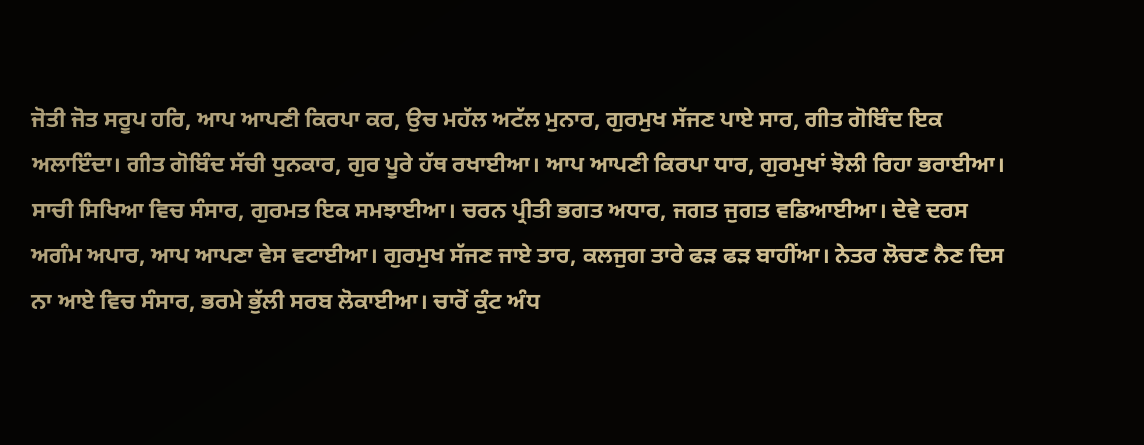ਜੋਤੀ ਜੋਤ ਸਰੂਪ ਹਰਿ, ਆਪ ਆਪਣੀ ਕਿਰਪਾ ਕਰ, ਉਚ ਮਹੱਲ ਅਟੱਲ ਮੁਨਾਰ, ਗੁਰਮੁਖ ਸੱਜਣ ਪਾਏ ਸਾਰ, ਗੀਤ ਗੋਬਿੰਦ ਇਕ ਅਲਾਇੰਦਾ। ਗੀਤ ਗੋਬਿੰਦ ਸੱਚੀ ਧੁਨਕਾਰ, ਗੁਰ ਪੂਰੇ ਹੱਥ ਰਖਾਈਆ। ਆਪ ਆਪਣੀ ਕਿਰਪਾ ਧਾਰ, ਗੁਰਮੁਖਾਂ ਝੋਲੀ ਰਿਹਾ ਭਰਾਈਆ। ਸਾਚੀ ਸਿਖਿਆ ਵਿਚ ਸੰਸਾਰ, ਗੁਰਮਤ ਇਕ ਸਮਝਾਈਆ। ਚਰਨ ਪ੍ਰੀਤੀ ਭਗਤ ਅਧਾਰ, ਜਗਤ ਜੁਗਤ ਵਡਿਆਈਆ। ਦੇਵੇ ਦਰਸ ਅਗੰਮ ਅਪਾਰ, ਆਪ ਆਪਣਾ ਵੇਸ ਵਟਾਈਆ। ਗੁਰਮੁਖ ਸੱਜਣ ਜਾਏ ਤਾਰ, ਕਲਜੁਗ ਤਾਰੇ ਫੜ ਫੜ ਬਾਹੀਂਆ। ਨੇਤਰ ਲੋਚਣ ਨੈਣ ਦਿਸ ਨਾ ਆਏ ਵਿਚ ਸੰਸਾਰ, ਭਰਮੇ ਭੁੱਲੀ ਸਰਬ ਲੋਕਾਈਆ। ਚਾਰੋਂ ਕੁੰਟ ਅੰਧ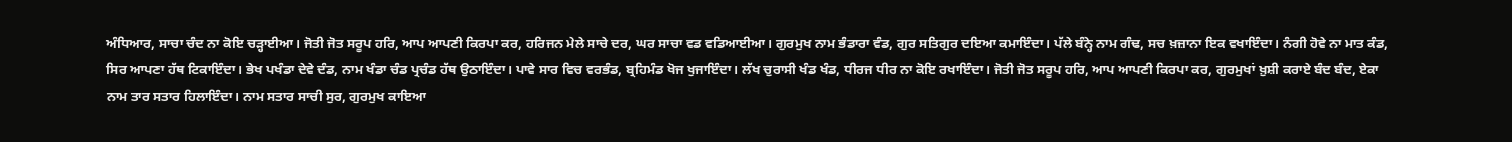ਅੰਧਿਆਰ, ਸਾਚਾ ਚੰਦ ਨਾ ਕੋਇ ਚੜ੍ਹਾਈਆ। ਜੋਤੀ ਜੋਤ ਸਰੂਪ ਹਰਿ, ਆਪ ਆਪਣੀ ਕਿਰਪਾ ਕਰ, ਹਰਿਜਨ ਮੇਲੇ ਸਾਚੇ ਦਰ, ਘਰ ਸਾਚਾ ਵਡ ਵਡਿਆਈਆ। ਗੁਰਮੁਖ ਨਾਮ ਭੰਡਾਰਾ ਵੰਡ, ਗੁਰ ਸਤਿਗੁਰ ਦਇਆ ਕਮਾਇੰਦਾ। ਪੱਲੇ ਬੰਨ੍ਹੇ ਨਾਮ ਗੰਢ, ਸਚ ਖ਼ਜ਼ਾਨਾ ਇਕ ਵਖਾਇੰਦਾ। ਨੰਗੀ ਹੋਵੇ ਨਾ ਮਾਤ ਕੰਡ, ਸਿਰ ਆਪਣਾ ਹੱਥ ਟਿਕਾਇੰਦਾ। ਭੇਖ ਪਖੰਡਾ ਦੇਵੇ ਦੰਡ, ਨਾਮ ਖੰਡਾ ਚੰਡ ਪ੍ਰਚੰਡ ਹੱਥ ਉਠਾਇੰਦਾ। ਪਾਵੇ ਸਾਰ ਵਿਚ ਵਰਭੰਡ, ਬ੍ਰਹਿਮੰਡ ਖੋਜ ਖੁਜਾਇੰਦਾ। ਲੱਖ ਚੁਰਾਸੀ ਖੰਡ ਖੰਡ, ਧੀਰਜ ਧੀਰ ਨਾ ਕੋਇ ਰਖਾਇੰਦਾ। ਜੋਤੀ ਜੋਤ ਸਰੂਪ ਹਰਿ, ਆਪ ਆਪਣੀ ਕਿਰਪਾ ਕਰ, ਗੁਰਮੁਖਾਂ ਖ਼ੁਸ਼ੀ ਕਰਾਏ ਬੰਦ ਬੰਦ, ਏਕਾ ਨਾਮ ਤਾਰ ਸਤਾਰ ਹਿਲਾਇੰਦਾ। ਨਾਮ ਸਤਾਰ ਸਾਚੀ ਸੁਰ, ਗੁਰਮੁਖ ਕਾਇਆ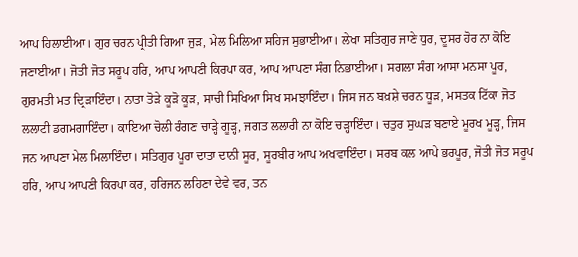ਆਪ ਹਿਲਾਈਆ। ਗੁਰ ਚਰਨ ਪ੍ਰੀਤੀ ਗਿਆ ਜੁੜ, ਮੇਲ ਮਿਲਿਆ ਸਹਿਜ ਸੁਭਾਈਆ। ਲੇਖਾ ਸਤਿਗੁਰ ਜਾਣੇ ਧੁਰ, ਦੂਸਰ ਹੋਰ ਨਾ ਕੋਇ ਜਣਾਈਆ। ਜੋਤੀ ਜੋਤ ਸਰੂਪ ਹਰਿ, ਆਪ ਆਪਣੀ ਕਿਰਪਾ ਕਰ, ਆਪ ਆਪਣਾ ਸੰਗ ਨਿਭਾਈਆ। ਸਗਲਾ ਸੰਗ ਆਸਾ ਮਨਸਾ ਪੂਰ, ਗੁਰਮਤੀ ਮਤ ਦ੍ਰਿੜਾਇੰਦਾ। ਨਾਤਾ ਤੋੜੇ ਕੂੜੋ ਕੂੜ, ਸਾਚੀ ਸਿਖਿਆ ਸਿਖ ਸਮਝਾਇੰਦਾ। ਜਿਸ ਜਨ ਬਖ਼ਸ਼ੇ ਚਰਨ ਧੂੜ, ਮਸਤਕ ਟਿੱਕਾ ਜੋਤ ਲਲਾਟੀ ਡਗਮਗਾਇੰਦਾ। ਕਾਇਆ ਚੋਲੀ ਰੰਗਣ ਚਾੜ੍ਹੇ ਗੂੜ੍ਹ, ਜਗਤ ਲਲਾਰੀ ਨਾ ਕੋਇ ਚੜ੍ਹਾਇੰਦਾ। ਚਤੁਰ ਸੁਘੜ ਬਣਾਏ ਮੂਰਖ ਮੂੜ੍ਹ, ਜਿਸ ਜਨ ਆਪਣਾ ਮੇਲ ਮਿਲਾਇੰਦਾ। ਸਤਿਗੁਰ ਪੂਰਾ ਦਾਤਾ ਦਾਨੀ ਸੂਰ, ਸੂਰਬੀਰ ਆਪ ਅਖਵਾਇੰਦਾ। ਸਰਬ ਕਲ ਆਪੇ ਭਰਪੂਰ, ਜੋਤੀ ਜੋਤ ਸਰੂਪ ਹਰਿ, ਆਪ ਆਪਣੀ ਕਿਰਪਾ ਕਰ, ਹਰਿਜਨ ਲਹਿਣਾ ਦੇਵੇ ਵਰ, ਤਨ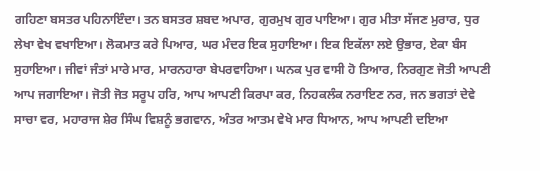ਗਹਿਣਾ ਬਸਤਰ ਪਹਿਨਾਇੰਦਾ। ਤਨ ਬਸਤਰ ਸ਼ਬਦ ਅਪਾਰ, ਗੁਰਮੁਖ ਗੁਰ ਪਾਇਆ। ਗੁਰ ਮੀਤਾ ਸੱਜਣ ਮੁਰਾਰ, ਧੁਰ ਲੇਖਾ ਵੇਖ ਵਖਾਇਆ। ਲੋਕਮਾਤ ਕਰੇ ਪਿਆਰ, ਘਰ ਮੰਦਰ ਇਕ ਸੁਹਾਇਆ। ਇਕ ਇਕੱਲਾ ਲਏ ਉਭਾਰ, ਏਕਾ ਬੰਸ ਸੁਹਾਇਆ। ਜੀਵਾਂ ਜੰਤਾਂ ਮਾਰੇ ਮਾਰ, ਮਾਰਨਹਾਰਾ ਬੇਪਰਵਾਹਿਆ। ਘਨਕ ਪੁਰ ਵਾਸੀ ਹੋ ਤਿਆਰ, ਨਿਰਗੁਣ ਜੋਤੀ ਆਪਣੀ ਆਪ ਜਗਾਇਆ। ਜੋਤੀ ਜੋਤ ਸਰੂਪ ਹਰਿ, ਆਪ ਆਪਣੀ ਕਿਰਪਾ ਕਰ, ਨਿਹਕਲੰਕ ਨਰਾਇਣ ਨਰ, ਜਨ ਭਗਤਾਂ ਦੇਵੇ ਸਾਚਾ ਵਰ, ਮਹਾਰਾਜ ਸ਼ੇਰ ਸਿੰਘ ਵਿਸ਼ਨੂੰ ਭਗਵਾਨ, ਅੰਤਰ ਆਤਮ ਵੇਖੇ ਮਾਰ ਧਿਆਨ, ਆਪ ਆਪਣੀ ਦਇਆ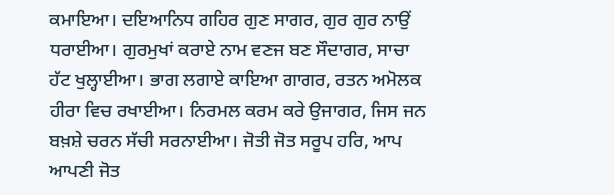ਕਮਾਇਆ। ਦਇਆਨਿਧ ਗਹਿਰ ਗੁਣ ਸਾਗਰ, ਗੁਰ ਗੁਰ ਨਾਉਂ ਧਰਾਈਆ। ਗੁਰਮੁਖਾਂ ਕਰਾਏ ਨਾਮ ਵਣਜ ਬਣ ਸੌਦਾਗਰ, ਸਾਚਾ ਹੱਟ ਖੁਲ੍ਹਾਈਆ। ਭਾਗ ਲਗਾਏ ਕਾਇਆ ਗਾਗਰ, ਰਤਨ ਅਮੋਲਕ ਹੀਰਾ ਵਿਚ ਰਖਾਈਆ। ਨਿਰਮਲ ਕਰਮ ਕਰੇ ਉਜਾਗਰ, ਜਿਸ ਜਨ ਬਖ਼ਸ਼ੇ ਚਰਨ ਸੱਚੀ ਸਰਨਾਈਆ। ਜੋਤੀ ਜੋਤ ਸਰੂਪ ਹਰਿ, ਆਪ ਆਪਣੀ ਜੋਤ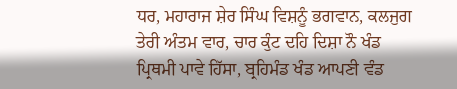ਧਰ, ਮਹਾਰਾਜ ਸ਼ੇਰ ਸਿੰਘ ਵਿਸ਼ਨੂੰ ਭਗਵਾਨ, ਕਲਜੁਗ ਤੇਰੀ ਅੰਤਮ ਵਾਰ, ਚਾਰ ਕੁੰਟ ਦਹਿ ਦਿਸ਼ਾ ਨੌ ਖੰਡ ਪ੍ਰਿਥਮੀ ਪਾਵੇ ਹਿੱਸਾ, ਬ੍ਰਹਿਮੰਡ ਖੰਡ ਆਪਣੀ ਵੰਡ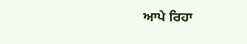ਆਪੇ ਰਿਹਾ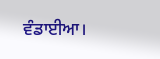ਵੰਡਾਈਆ।